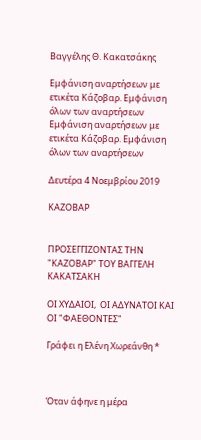Βαγγέλης Θ. Κακατσάκης

Εμφάνιση αναρτήσεων με ετικέτα Κάζοβαρ. Εμφάνιση όλων των αναρτήσεων
Εμφάνιση αναρτήσεων με ετικέτα Κάζοβαρ. Εμφάνιση όλων των αναρτήσεων

Δευτέρα 4 Νοεμβρίου 2019

ΚΑΖΟΒΑΡ


ΠΡΟΣΕΓΓΙΖΟΝΤΑΣ ΤΗΝ  "ΚΑΖΟΒΑΡ" ΤΟΥ ΒΑΓΓΕΛΗ ΚΑΚΑΤΣΑΚΗ

ΟΙ ΧΥΔΑΙΟΙ,  ΟΙ ΑΔΥΝΑΤΟΙ ΚΑΙ ΟΙ "ΦΑΕΘΟΝΤΕΣ"

Γράφει η Ελένη Χωρεάνθη *



Όταν άφηνε η μέρα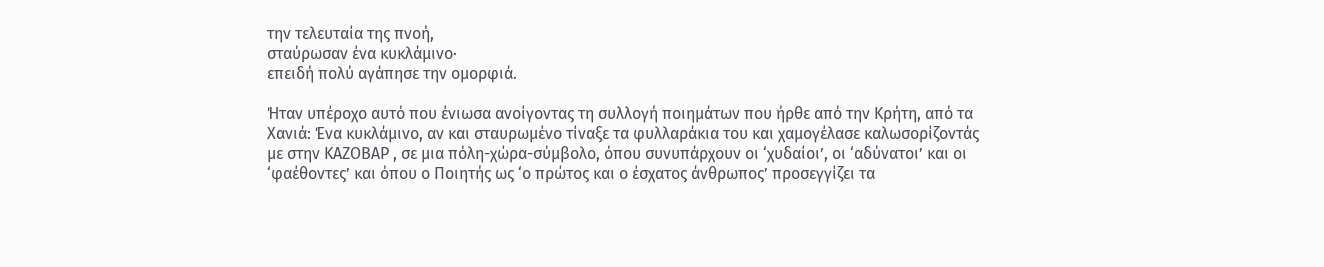την τελευταία της πνοή,
σταύρωσαν ένα κυκλάμινο·
επειδή πολύ αγάπησε την ομορφιά.

Ήταν υπέροχο αυτό που ένιωσα ανοίγοντας τη συλλογή ποιημάτων που ήρθε από την Κρήτη, από τα Χανιά: Ένα κυκλάμινο, αν και σταυρωμένο τίναξε τα φυλλαράκια του και χαμογέλασε καλωσορίζοντάς με στην ΚΑΖΟΒΑΡ , σε μια πόλη-χώρα-σύμβολο, όπου συνυπάρχουν οι ‘χυδαίοι’, οι ‘αδύνατοι’ και οι ‘φαέθοντες’ και όπου ο Ποιητής ως ‘ο πρώτος και ο έσχατος άνθρωπος’ προσεγγίζει τα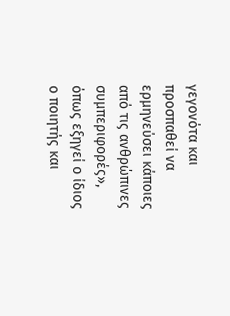γεγονότα και προσπαθεί να ερμηνεύσει κάποιες από τις ανθρώπινες συμπεριφορές», όπως εξηγεί ο ίδιος ο ποιητής και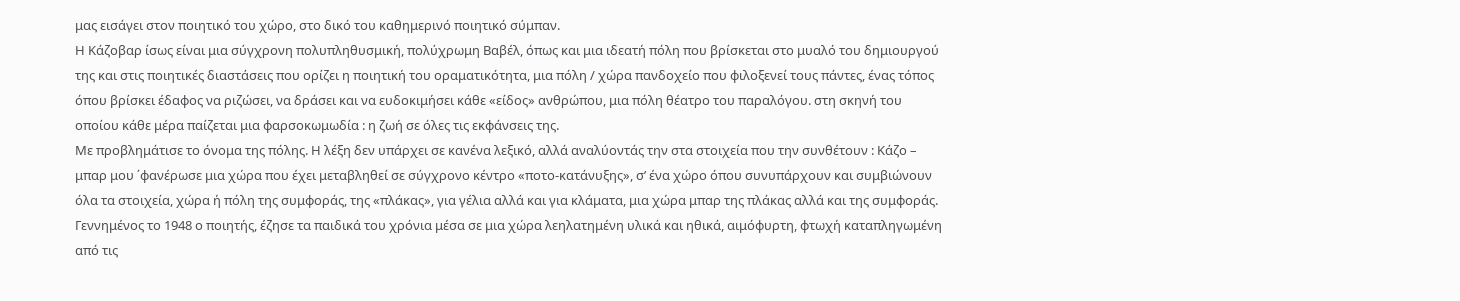μας εισάγει στον ποιητικό του χώρο, στο δικό του καθημερινό ποιητικό σύμπαν.
Η Κάζοβαρ ίσως είναι μια σύγχρονη πολυπληθυσμική, πολύχρωμη Βαβέλ, όπως και μια ιδεατή πόλη που βρίσκεται στο μυαλό του δημιουργού της και στις ποιητικές διαστάσεις που ορίζει η ποιητική του οραματικότητα, μια πόλη / χώρα πανδοχείο που φιλοξενεί τους πάντες, ένας τόπος όπου βρίσκει έδαφος να ριζώσει, να δράσει και να ευδοκιμήσει κάθε «είδος» ανθρώπου, μια πόλη θέατρο του παραλόγου. στη σκηνή του οποίου κάθε μέρα παίζεται μια φαρσοκωμωδία : η ζωή σε όλες τις εκφάνσεις της.
Με προβλημάτισε το όνομα της πόλης. Η λέξη δεν υπάρχει σε κανένα λεξικό, αλλά αναλύοντάς την στα στοιχεία που την συνθέτουν : Κάζο – μπαρ μου ΄φανέρωσε μια χώρα που έχει μεταβληθεί σε σύγχρονο κέντρο «ποτο-κατάνυξης», σ’ ένα χώρο όπου συνυπάρχουν και συμβιώνουν όλα τα στοιχεία, χώρα ή πόλη της συμφοράς, της «πλάκας», για γέλια αλλά και για κλάματα, μια χώρα μπαρ της πλάκας αλλά και της συμφοράς.
Γεννημένος το 1948 ο ποιητής, έζησε τα παιδικά του χρόνια μέσα σε μια χώρα λεηλατημένη υλικά και ηθικά, αιμόφυρτη, φτωχή καταπληγωμένη από τις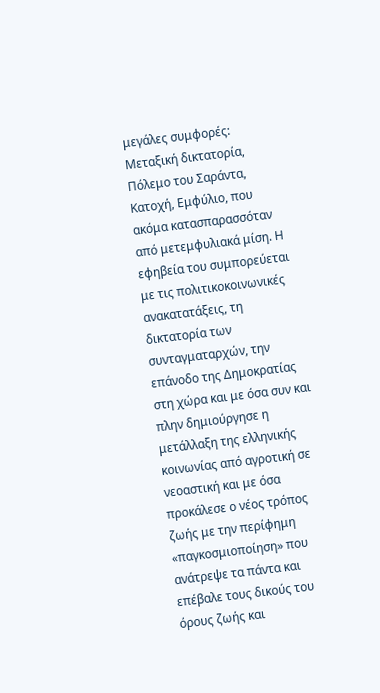μεγάλες συμφορές: Μεταξική δικτατορία, Πόλεμο του Σαράντα, Κατοχή, Εμφύλιο, που ακόμα κατασπαρασσόταν από μετεμφυλιακά μίση. Η εφηβεία του συμπορεύεται με τις πολιτικοκοινωνικές ανακατατάξεις, τη δικτατορία των συνταγματαρχών, την επάνοδο της Δημοκρατίας στη χώρα και με όσα συν και πλην δημιούργησε η μετάλλαξη της ελληνικής κοινωνίας από αγροτική σε νεοαστική και με όσα προκάλεσε ο νέος τρόπος ζωής με την περίφημη «παγκοσμιοποίηση» που ανάτρεψε τα πάντα και επέβαλε τους δικούς του όρους ζωής και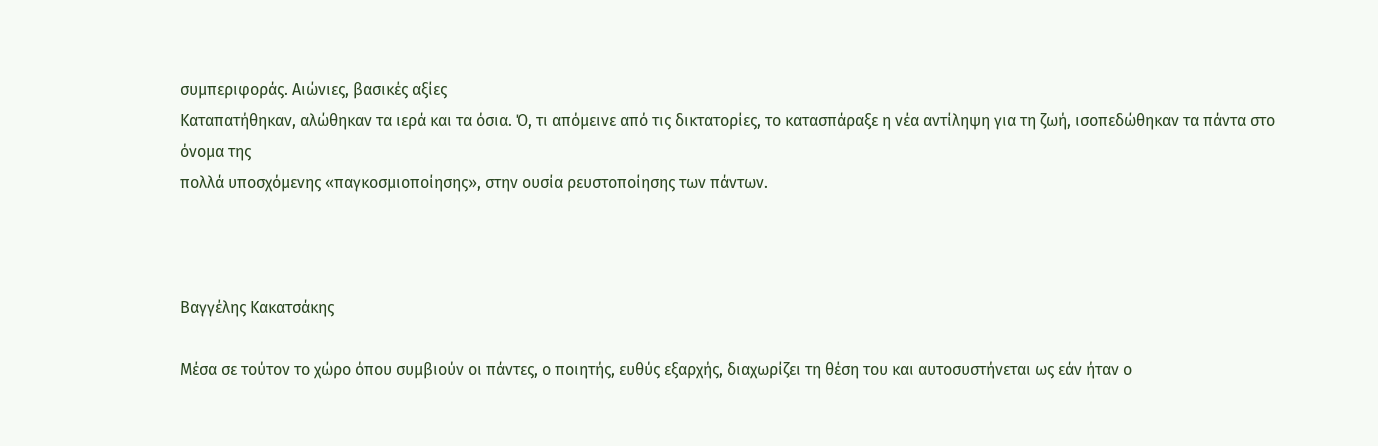συμπεριφοράς. Αιώνιες, βασικές αξίες
Καταπατήθηκαν, αλώθηκαν τα ιερά και τα όσια. Ό, τι απόμεινε από τις δικτατορίες, το κατασπάραξε η νέα αντίληψη για τη ζωή, ισοπεδώθηκαν τα πάντα στο όνομα της
πολλά υποσχόμενης «παγκοσμιοποίησης», στην ουσία ρευστοποίησης των πάντων.



Βαγγέλης Κακατσάκης

Μέσα σε τούτον το χώρο όπου συμβιούν οι πάντες, ο ποιητής, ευθύς εξαρχής, διαχωρίζει τη θέση του και αυτοσυστήνεται ως εάν ήταν ο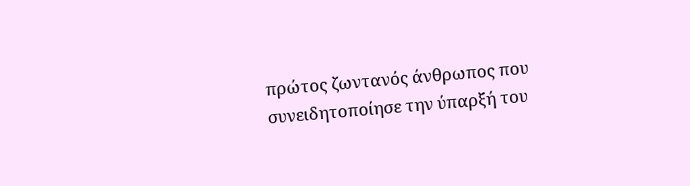πρώτος ζωντανός άνθρωπος που συνειδητοποίησε την ύπαρξή του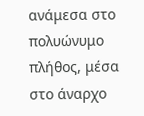ανάμεσα στο πολυώνυμο πλήθος, μέσα στο άναρχο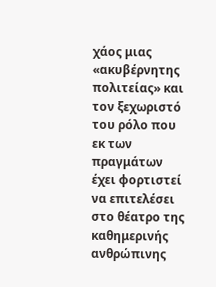χάος μιας «ακυβέρνητης πολιτείας» και τον ξεχωριστό του ρόλο που εκ των πραγμάτων έχει φορτιστεί να επιτελέσει στο θέατρο της καθημερινής ανθρώπινης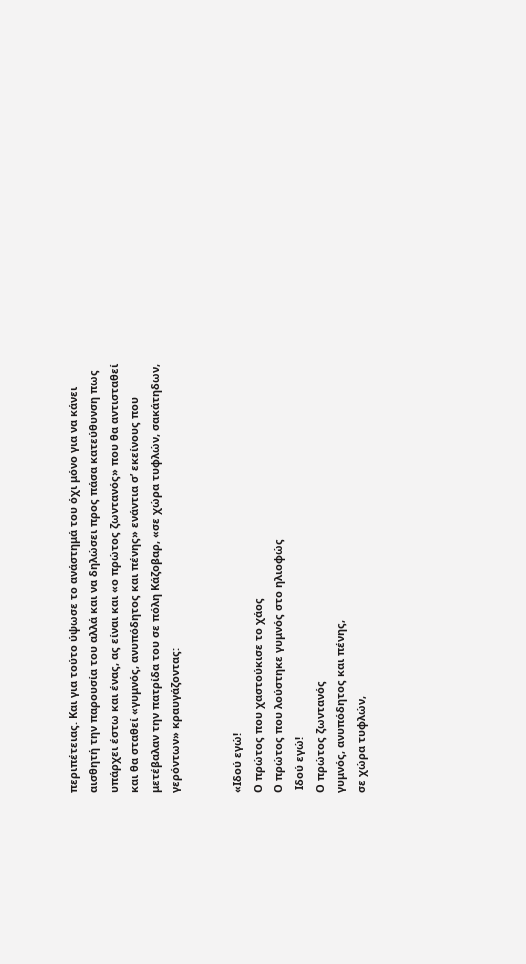περιπέτειας. Και για τούτο ύψωσε το ανάστημά του όχι μόνο για να κάνει αισθητή την παρουσία του αλλά και να δηλώσει προς πάσα κατεύθυνση πως υπάρχει έστω και ένας, ας είναι και «ο πρώτος ζωντανός» που θα αντισταθεί και θα σταθεί «γυμνός, ανυπόδητος και πένης» ενάντια σ’ εκείνους που μετέβαλαν την πατρίδα του σε πόλη Κάζοβαρ, «σε χώρα τυφλών, σακάτηδων, γερόντων» κραυγάζοντας:


«Ιδού εγώ!
Ο πρώτος που χαστούκισε το χάος
Ο πρώτος που λούστηκε γυμνός στο ηλιοφώς
 Ιδού εγώ!
Ο πρώτος ζωντανός
γυμνός, ανυπόδητος και πένης,
σε χώρα τυφλών,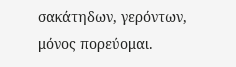σακάτηδων, γερόντων,
μόνος πορεύομαι.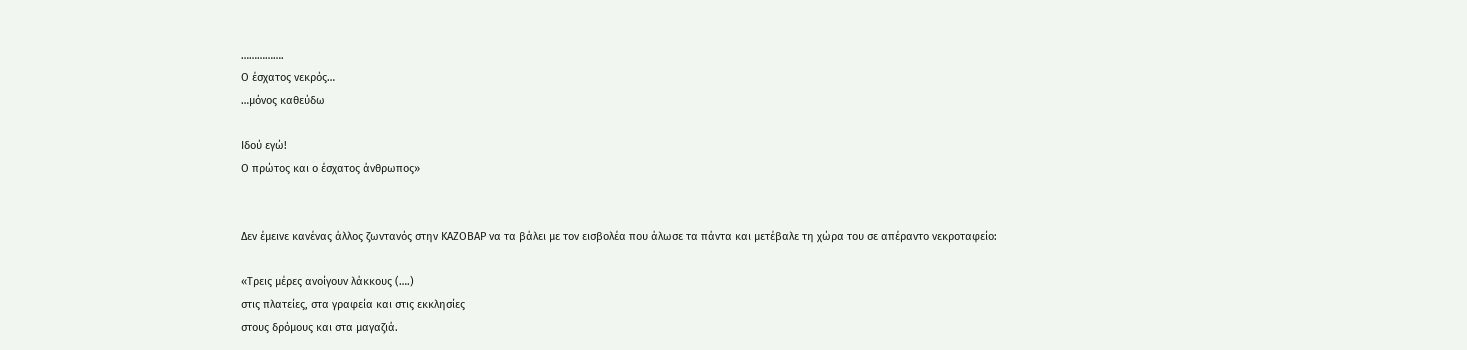…………….
Ο έσχατος νεκρός…
…μόνος καθεύδω

Ιδού εγώ!
Ο πρώτος και ο έσχατος άνθρωπος»


Δεν έμεινε κανένας άλλος ζωντανός στην ΚΑΖΟΒΑΡ να τα βάλει με τον εισβολέα που άλωσε τα πάντα και μετέβαλε τη χώρα του σε απέραντο νεκροταφείο:

«Τρεις μέρες ανοίγουν λάκκους (….)
στις πλατείες, στα γραφεία και στις εκκλησίες
στους δρόμους και στα μαγαζιά.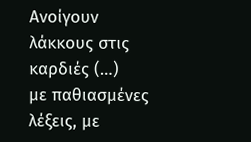Ανοίγουν λάκκους στις καρδιές (…)
με παθιασμένες λέξεις, με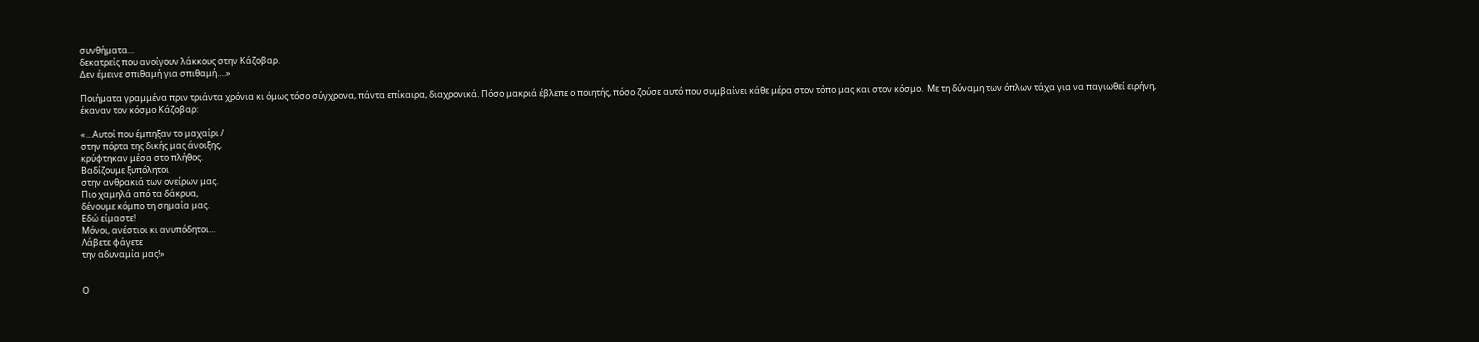συνθήματα…
δεκατρείς που ανοίγουν λάκκους στην Κάζοβαρ.
Δεν έμεινε σπιθαμή για σπιθαμή….»

Ποιήματα γραμμένα πριν τριάντα χρόνια κι όμως τόσο σύγχρονα, πάντα επίκαιρα, διαχρονικά. Πόσο μακριά έβλεπε ο ποιητής, πόσο ζούσε αυτό που συμβαίνει κάθε μέρα στον τόπο μας και στον κόσμο.  Με τη δύναμη των όπλων τάχα για να παγιωθεί ειρήνη, έκαναν τον κόσμο Κάζοβαρ:

«…Αυτοί που έμπηξαν το μαχαίρι /
στην πόρτα της δικής μας άνοιξης,
κρύφτηκαν μέσα στο πλήθος.
Βαδίζουμε ξυπόλητοι
στην ανθρακιά των ονείρων μας.
Πιο χαμηλά από τα δάκρυα,
δένουμε κόμπο τη σημαία μας.
Εδώ είμαστε!
Μόνοι, ανέστιοι κι ανυπόδητοι…
Λάβετε φάγετε
την αδυναμία μας!»


Ο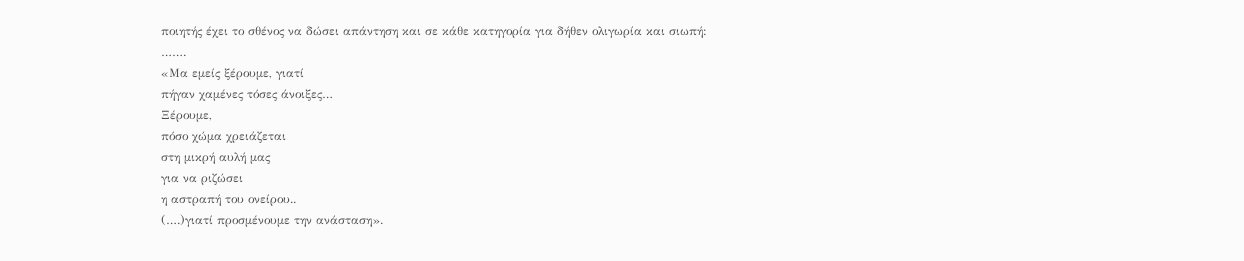ποιητής έχει το σθένος να δώσει απάντηση και σε κάθε κατηγορία για δήθεν ολιγωρία και σιωπή:
…….
«Μα εμείς ξέρουμε, γιατί
πήγαν χαμένες τόσες άνοιξες…
Ξέρουμε,
πόσο χώμα χρειάζεται
στη μικρή αυλή μας
για να ριζώσει
η αστραπή του ονείρου..
(….)γιατί προσμένουμε την ανάσταση».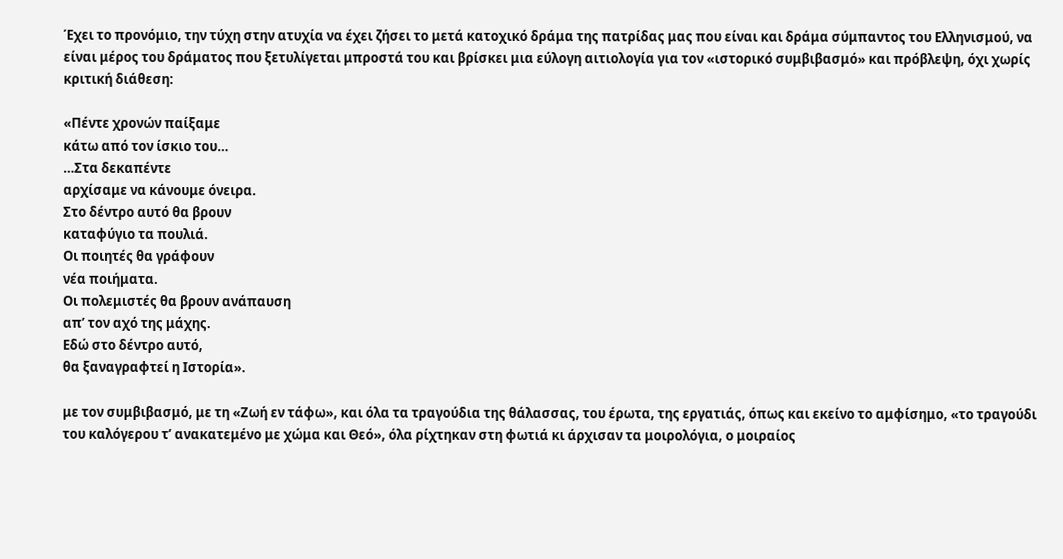Έχει το προνόμιο, την τύχη στην ατυχία να έχει ζήσει το μετά κατοχικό δράμα της πατρίδας μας που είναι και δράμα σύμπαντος του Ελληνισμού, να είναι μέρος του δράματος που ξετυλίγεται μπροστά του και βρίσκει μια εύλογη αιτιολογία για τον «ιστορικό συμβιβασμό» και πρόβλεψη, όχι χωρίς κριτική διάθεση:

«Πέντε χρονών παίξαμε
κάτω από τον ίσκιο του…
…Στα δεκαπέντε
αρχίσαμε να κάνουμε όνειρα.
Στο δέντρο αυτό θα βρουν
καταφύγιο τα πουλιά.
Οι ποιητές θα γράφουν
νέα ποιήματα.
Οι πολεμιστές θα βρουν ανάπαυση
απ’ τον αχό της μάχης.
Εδώ στο δέντρο αυτό,
θα ξαναγραφτεί η Ιστορία».

με τον συμβιβασμό, με τη «Ζωή εν τάφω», και όλα τα τραγούδια της θάλασσας, του έρωτα, της εργατιάς, όπως και εκείνο το αμφίσημο, «το τραγούδι του καλόγερου τ’ ανακατεμένο με χώμα και Θεό», όλα ρίχτηκαν στη φωτιά κι άρχισαν τα μοιρολόγια, ο μοιραίος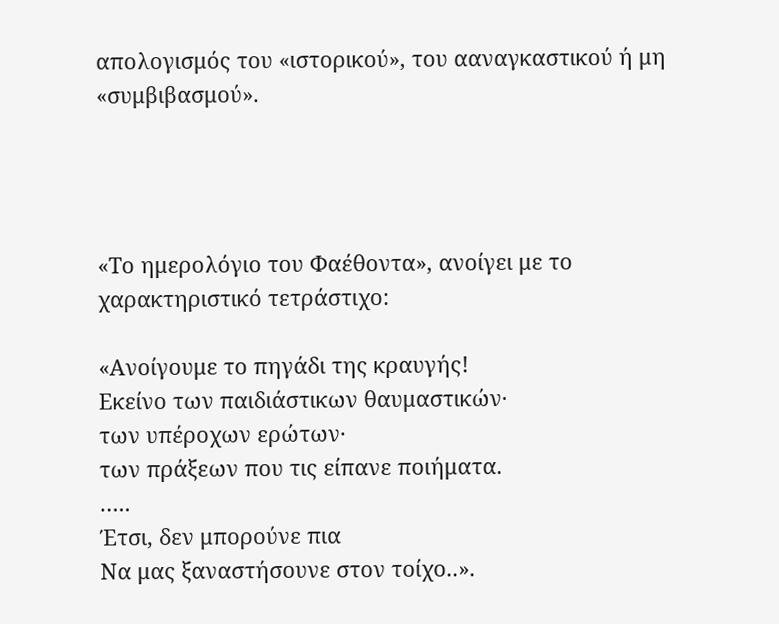απολογισμός του «ιστορικού», του ααναγκαστικού ή μη «συμβιβασμού».




«Το ημερολόγιο του Φαέθοντα», ανοίγει με το χαρακτηριστικό τετράστιχο:

«Ανοίγουμε το πηγάδι της κραυγής!
Εκείνο των παιδιάστικων θαυμαστικών·
των υπέροχων ερώτων·
των πράξεων που τις είπανε ποιήματα.
…..
Έτσι, δεν μπορούνε πια
Να μας ξαναστήσουνε στον τοίχο..».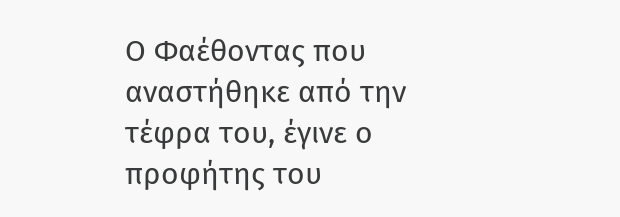Ο Φαέθοντας που αναστήθηκε από την τέφρα του, έγινε ο προφήτης του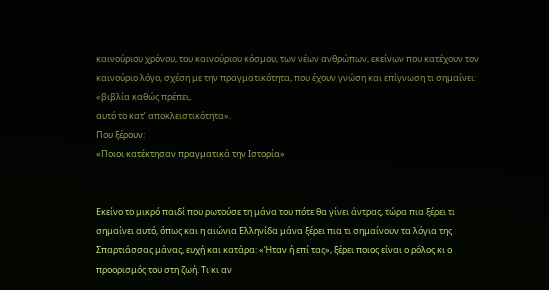καινούριου χρόνου, του καινούριου κόσμου, των νέων ανθρώπων, εκείνων που κατέχουν τον καινούριο λόγο, σχέση με την πραγματικότητα, που έχουν γνώση και επίγνωση τι σημαίνει:
«βιβλία καθώς πρέπει,
αυτό το κατ’ αποκλειστικότητα».
Που ξέρουν:
«Ποιοι κατέκτησαν πραγματικά την Ιστορία»


Εκείνο το μικρό παιδί που ρωτούσε τη μάνα του πότε θα γίνει άντρας, τώρα πια ξέρει τι σημαίνει αυτό, όπως και η αιώνια Ελληνίδα μάνα ξέρει πια τι σημαίνουν τα λόγια της Σπαρτιάσσας μάνας, ευχή και κατάρα: «Ήταν ή επί τας», ξέρει ποιος είναι ο ρόλος κι ο προορισμός του στη ζωή. Τι κι αν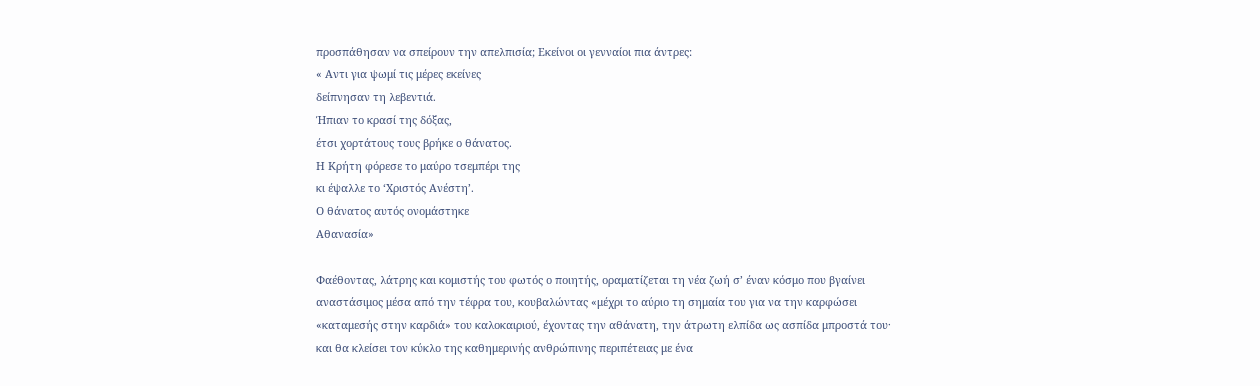προσπάθησαν να σπείρουν την απελπισία; Εκείνοι οι γενναίοι πια άντρες:
« Αντι για ψωμί τις μέρες εκείνες
δείπνησαν τη λεβεντιά.
Ήπιαν το κρασί της δόξας,
έτσι χορτάτους τους βρήκε ο θάνατος.
Η Κρήτη φόρεσε το μαύρο τσεμπέρι της
κι έψαλλε το ‘Χριστός Ανέστη’.
Ο θάνατος αυτός ονομάστηκε
Αθανασία»

Φαέθοντας, λάτρης και κομιστής του φωτός ο ποιητής, οραματίζεται τη νέα ζωή σ’ έναν κόσμο που βγαίνει αναστάσιμος μέσα από την τέφρα του, κουβαλώντας «μέχρι το αύριο τη σημαία του για να την καρφώσει «καταμεσής στην καρδιά» του καλοκαιριού, έχοντας την αθάνατη, την άτρωτη ελπίδα ως ασπίδα μπροστά του· και θα κλείσει τον κύκλο της καθημερινής ανθρώπινης περιπέτειας με ένα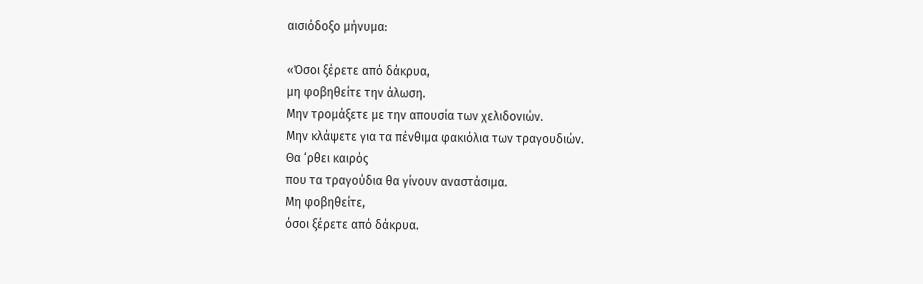αισιόδοξο μήνυμα:

«Όσοι ξέρετε από δάκρυα,
μη φοβηθείτε την άλωση.
Μην τρομάξετε με την απουσία των χελιδονιών.
Μην κλάψετε για τα πένθιμα φακιόλια των τραγουδιών.
Θα ‘ρθει καιρός
που τα τραγούδια θα γίνουν αναστάσιμα.
Μη φοβηθείτε,
όσοι ξέρετε από δάκρυα.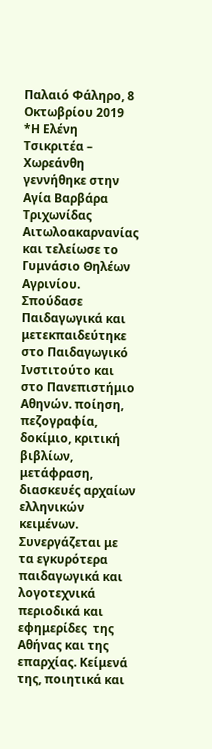Παλαιό Φάληρο, 8 Οκτωβρίου 2019
*Η Ελένη Τσικριτέα – Χωρεάνθη γεννήθηκε στην Αγία Βαρβάρα Τριχωνίδας  Αιτωλοακαρνανίας και τελείωσε το Γυμνάσιο Θηλέων Αγρινίου. Σπούδασε Παιδαγωγικά και μετεκπαιδεύτηκε στο Παιδαγωγικό Ινστιτούτο και στο Πανεπιστήμιο Αθηνών. ποίηση, πεζογραφία, δοκίμιο, κριτική βιβλίων, μετάφραση, διασκευές αρχαίων ελληνικών κειμένων. Συνεργάζεται με τα εγκυρότερα παιδαγωγικά και λογοτεχνικά περιοδικά και εφημερίδες  της Αθήνας και της επαρχίας. Κείμενά της, ποιητικά και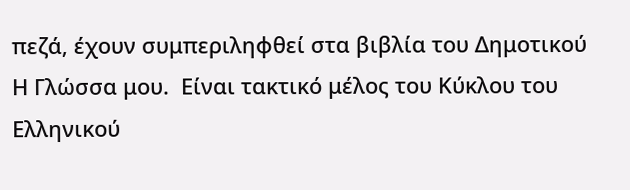πεζά, έχουν συμπεριληφθεί στα βιβλία του Δημοτικού Η Γλώσσα μου.  Είναι τακτικό μέλος του Κύκλου του Ελληνικού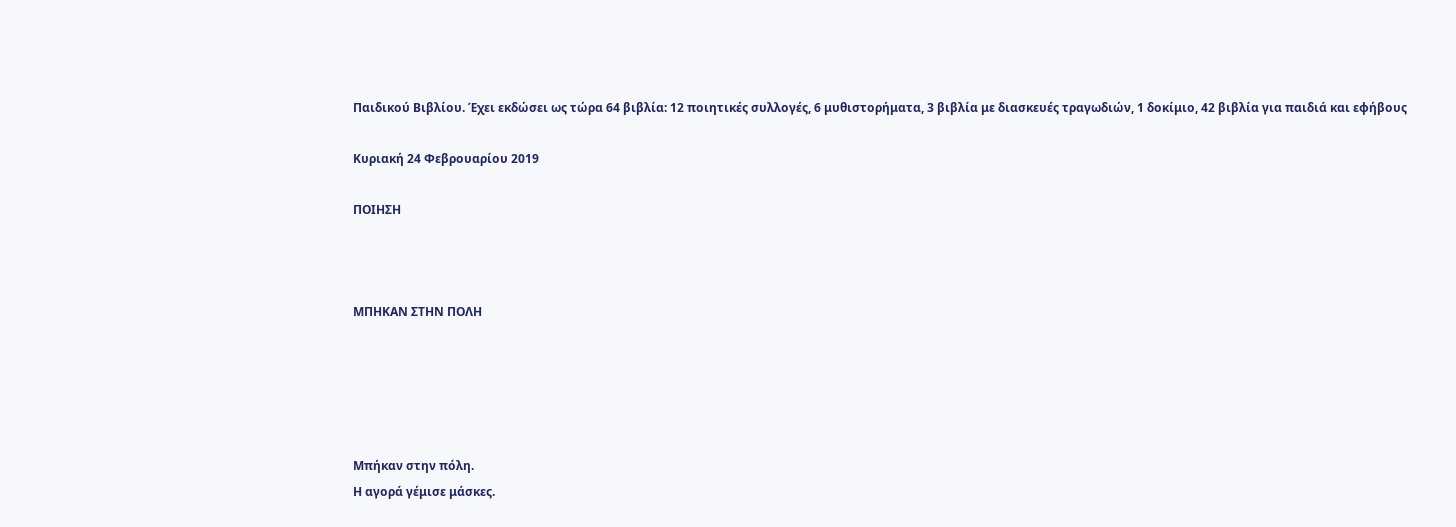Παιδικού Βιβλίου. Έχει εκδώσει ως τώρα 64 βιβλία: 12 ποιητικές συλλογές, 6 μυθιστορήματα, 3 βιβλία με διασκευές τραγωδιών, 1 δοκίμιο, 42 βιβλία για παιδιά και εφήβους

Κυριακή 24 Φεβρουαρίου 2019

ΠΟΙΗΣΗ



ΜΠΗΚΑΝ ΣΤΗΝ ΠΟΛΗ





Μπήκαν στην πόλη.
Η αγορά γέμισε μάσκες.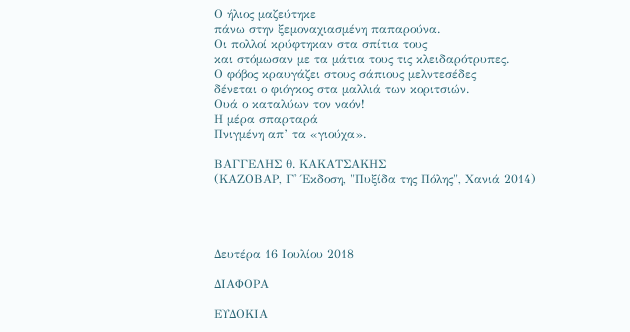Ο ήλιος μαζεύτηκε
πάνω στην ξεμοναχιασμένη παπαρούνα.
Οι πολλοί κρύφτηκαν στα σπίτια τους
και στόμωσαν με τα μάτια τους τις κλειδαρότρυπες.
Ο φόβος κραυγάζει στους σάπιους μελντεσέδες
δένεται ο φιόγκος στα μαλλιά των κοριτσιών.
Ουά ο καταλύων τον ναόν!
Η μέρα σπαρταρά
Πνιγμένη απ’ τα «γιούχα».

ΒΑΓΓΕΛΗΣ θ. ΚΑΚΑΤΣΑΚΗΣ
(ΚΑΖΟΒΑΡ, Γ' Έκδοση, "Πυξίδα της Πόλης", Χανιά 2014)




Δευτέρα 16 Ιουλίου 2018

ΔΙΑΦΟΡΑ

ΕΥΔΟΚΙΑ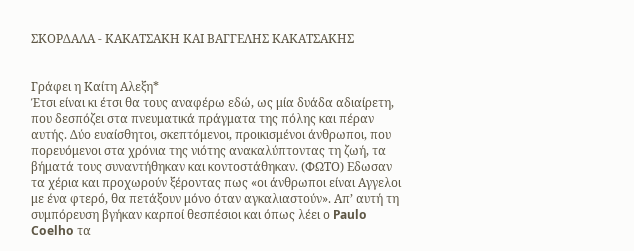ΣΚΟΡΔΑΛΑ - ΚΑΚΑΤΣΑΚΗ ΚΑΙ ΒΑΓΓΕΛΗΣ ΚΑΚΑΤΣΑΚΗΣ


Γράφει η Καίτη Αλεξη*
Έτσι είναι κι έτσι θα τους αναφέρω εδώ, ως μία δυάδα αδιαίρετη, που δεσπόζει στα πνευματικά πράγματα της πόλης και πέραν αυτής. Δύο ευαίσθητοι, σκεπτόμενοι, προικισμένοι άνθρωποι, που πορευόμενοι στα χρόνια της νιότης ανακαλύπτοντας τη ζωή, τα βήματά τους συναντήθηκαν και κοντοστάθηκαν. (ΦΩΤΟ) Εδωσαν τα χέρια και προχωρούν ξέροντας πως «οι άνθρωποι είναι Αγγελοι με ένα φτερό, θα πετάξουν μόνο όταν αγκαλιαστούν». Απ’ αυτή τη συμπόρευση βγήκαν καρποί θεσπέσιοι και όπως λέει ο Paulo Coelho τα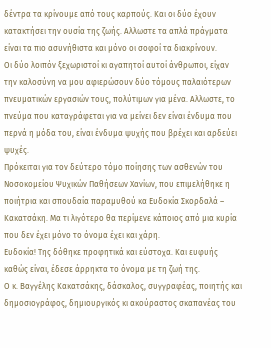δέντρα τα κρίνουμε από τους καρπούς. Και οι δύο έχουν κατακτήσει την ουσία της ζωής. Αλλωστε τα απλά πράγματα είναι τα πιο ασυνήθιστα και μόνο οι σοφοί τα διακρίνουν.
Οι δύο λοιπόν ξεχωριστοί κι αγαπητοί αυτοί άνθρωποι, είχαν την καλοσύνη να μου αφιερώσουν δύο τόμους παλαιότερων πνευματικών εργασιών τους, πολύτιμων για μένα. Αλλωστε, το πνεύμα που καταγράφεται για να μείνει δεν είναι ένδυμα που περνά η μόδα του, είναι ένδυμα ψυχής που βρέχει και αρδεύει ψυχές.
Πρόκειται για τον δεύτερο τόμο ποίησης των ασθενών του Νοσοκομείου Ψυχικών Παθήσεων Χανίων, που επιμελήθηκε η ποιήτρια και σπουδαία παραμυθού κα Ευδοκία Σκορδαλά – Κακατσάκη. Μα τι λιγότερο θα περίμενε κάποιος από μια κυρία που δεν έχει μόνο το όνομα έχει και χάρη.
Ευδοκία! Της δόθηκε προφητικά και εύστοχα. Και ευφυής καθώς είναι, έδεσε άρρηκτα το όνομα με τη ζωή της.
Ο κ. Βαγγέλης Κακατσάκης, δάσκαλος, συγγραφέας, ποιητής και δημοσιογράφος, δημιουργικός κι ακούραστος σκαπανέας του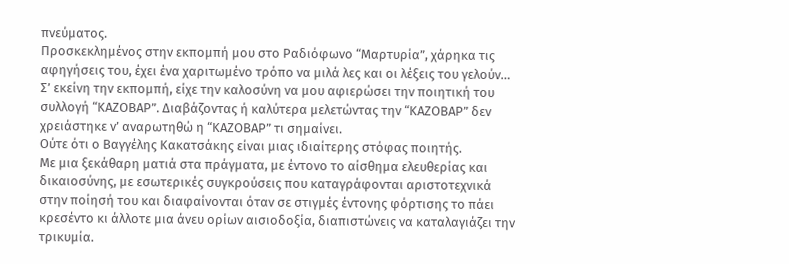πνεύματος.
Προσκεκλημένος στην εκπομπή μου στο Ραδιόφωνο “Μαρτυρία”, χάρηκα τις αφηγήσεις του, έχει ένα χαριτωμένο τρόπο να μιλά λες και οι λέξεις του γελούν…
Σ’ εκείνη την εκπομπή, είχε την καλοσύνη να μου αφιερώσει την ποιητική του συλλογή “ΚΑΖΟΒΑΡ”. Διαβάζοντας ή καλύτερα μελετώντας την “ΚΑΖΟΒΑΡ” δεν χρειάστηκε ν’ αναρωτηθώ η “ΚΑΖΟΒΑΡ” τι σημαίνει.
Ούτε ότι ο Βαγγέλης Κακατσάκης είναι μιας ιδιαίτερης στόφας ποιητής.
Με μια ξεκάθαρη ματιά στα πράγματα, με έντονο το αίσθημα ελευθερίας και δικαιοσύνης, με εσωτερικές συγκρούσεις που καταγράφονται αριστοτεχνικά στην ποίησή του και διαφαίνονται όταν σε στιγμές έντονης φόρτισης το πάει κρεσέντο κι άλλοτε μια άνευ ορίων αισιοδοξία, διαπιστώνεις να καταλαγιάζει την τρικυμία.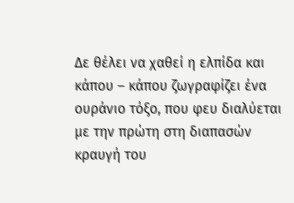Δε θέλει να χαθεί η ελπίδα και κάπου – κάπου ζωγραφίζει ένα ουράνιο τόξο, που φευ διαλύεται με την πρώτη στη διαπασών κραυγή του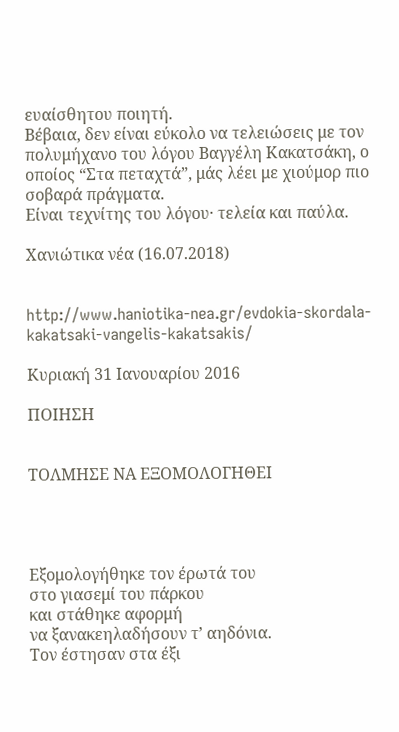ευαίσθητου ποιητή.
Βέβαια, δεν είναι εύκολο να τελειώσεις με τον πολυμήχανο του λόγου Βαγγέλη Κακατσάκη, ο οποίος “Στα πεταχτά”, μάς λέει με χιούμορ πιο σοβαρά πράγματα.
Είναι τεχνίτης του λόγου· τελεία και παύλα.

Χανιώτικα νέα (16.07.2018)


http://www.haniotika-nea.gr/evdokia-skordala-kakatsaki-vangelis-kakatsakis/

Κυριακή 31 Ιανουαρίου 2016

ΠΟΙΗΣΗ


ΤΟΛΜΗΣΕ ΝΑ ΕΞΟΜΟΛΟΓΗΘΕΙ




Εξομολογήθηκε τον έρωτά του
στο γιασεμί του πάρκου
και στάθηκε αφορμή
να ξανακεηλαδήσουν τ’ αηδόνια.
Τον έστησαν στα έξι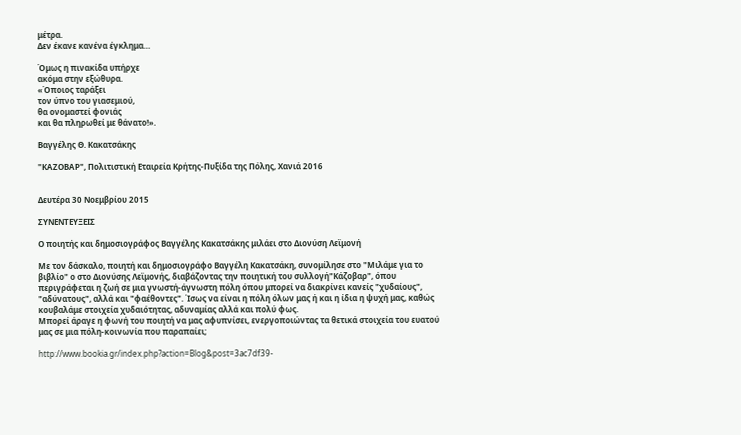μέτρα.
Δεν έκανε κανένα έγκλημα…

Όμως η πινακίδα υπήρχε
ακόμα στην εξώθυρα.
«Όποιος ταράξει
τον ύπνο του γιασεμιού,
θα ονομαστεί φονιάς
και θα πληρωθεί με θάνατο!».

Βαγγέλης Θ. Κακατσάκης

"ΚΑΖΟΒΑΡ", Πολιτιστική Εταιρεία Κρήτης-Πυξίδα της Πόλης, Χανιά 2016


Δευτέρα 30 Νοεμβρίου 2015

ΣΥΝΕΝΤEΥΞΕΙΣ

Ο ποιητής και δημοσιογράφος Βαγγέλης Κακατσάκης μιλάει στο Διονύση Λεϊμονή

Με τον δάσκαλο, ποιητή και δημοσιογράφο Βαγγέλη Κακατσάκη, συνομίλησε στο "Μιλάμε για το βιβλίο" ο στο Διονύσης Λεϊμονής, διαβάζοντας την ποιητική του συλλογή"Κάζοβαρ", όπου περιγράφεται η ζωή σε μια γνωστή-άγνωστη πόλη όπου μπορεί να διακρίνει κανείς "χυδαίους", "αδύνατους", αλλά και "φαέθοντες". Ίσως να είναι η πόλη όλων μας ή και η ίδια η ψυχή μας, καθώς κουβαλάμε στοιχεία χυδαιότητας, αδυναμίας αλλά και πολύ φως.
Μπορεί άραγε η φωνή του ποιητή να μας αφυπνίσει, ενεργοποιώντας τα θετικά στοιχεία του ευατού μας σε μια πόλη-κοινωνία που παραπαίει;

http://www.bookia.gr/index.php?action=Blog&post=3ac7df39-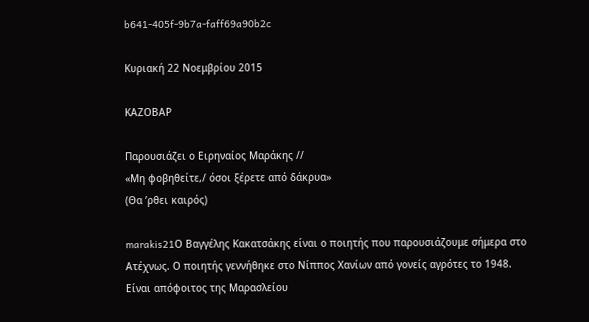b641-405f-9b7a-faff69a90b2c

Κυριακή 22 Νοεμβρίου 2015

ΚΑΖΟΒΑΡ

Παρουσιάζει ο Ειρηναίος Μαράκης //
«Μη φοβηθείτε,/ όσοι ξέρετε από δάκρυα»
(Θα ’ρθει καιρός)

marakis21Ο Βαγγέλης Κακατσάκης είναι ο ποιητής που παρουσιάζουμε σήμερα στο Ατέχνως. Ο ποιητής γεννήθηκε στο Νίππος Χανίων από γονείς αγρότες το 1948. Είναι απόφοιτος της Μαρασλείου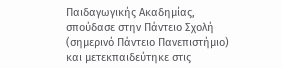Παιδαγωγικής Ακαδημίας, σπούδασε στην Πάντειο Σχολή (σημερινό Πάντειο Πανεπιστήμιο) και μετεκπαιδεύτηκε στις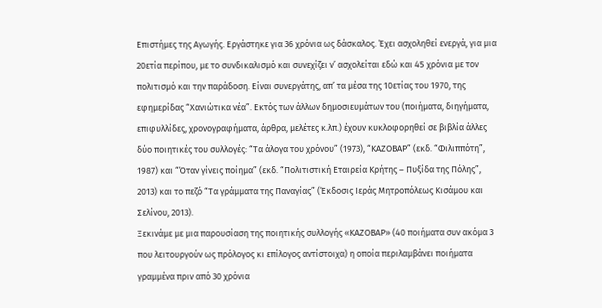Επιστήμες της Αγωγής. Εργάστηκε για 36 χρόνια ως δάσκαλος. Έχει ασχοληθεί ενεργά, για μια 20ετία περίπου, με το συνδικαλισμό και συνεχίζει ν’ ασχολείται εδώ και 45 χρόνια με τον πολιτισμό και την παράδοση. Είναι συνεργάτης, απ’ τα μέσα της 10ετίας του 1970, της εφημερίδας “Χανιώτικα νέα”. Εκτός των άλλων δημοσιευμάτων του (ποιήματα, διηγήματα, επιφυλλίδες, χρονογραφήματα, άρθρα, μελέτες κ.λπ.) έχουν κυκλοφορηθεί σε βιβλία άλλες δύο ποιητικές του συλλογές: “Τα άλογα του χρόνου” (1973), “ΚΑΖΟΒΑΡ” (εκδ. “Φιλιππότη”, 1987) και “Όταν γίνεις ποίημα” (εκδ. “Πολιτιστική Εταιρεία Κρήτης – Πυξίδα της Πόλης”, 2013) και το πεζό “Τα γράμματα της Παναγίας” (Έκδοσις Ιεράς Μητροπόλεως Κισάμου και Σελίνου, 2013).
Ξεκινάμε με μια παρουσίαση της ποιητικής συλλογής «ΚΑΖΟΒΑΡ» (40 ποιήματα συν ακόμα 3 που λειτουργούν ως πρόλογος κι επίλογος αντίστοιχα) η οποία περιλαμβάνει ποιήματα γραμμένα πριν από 30 χρόνια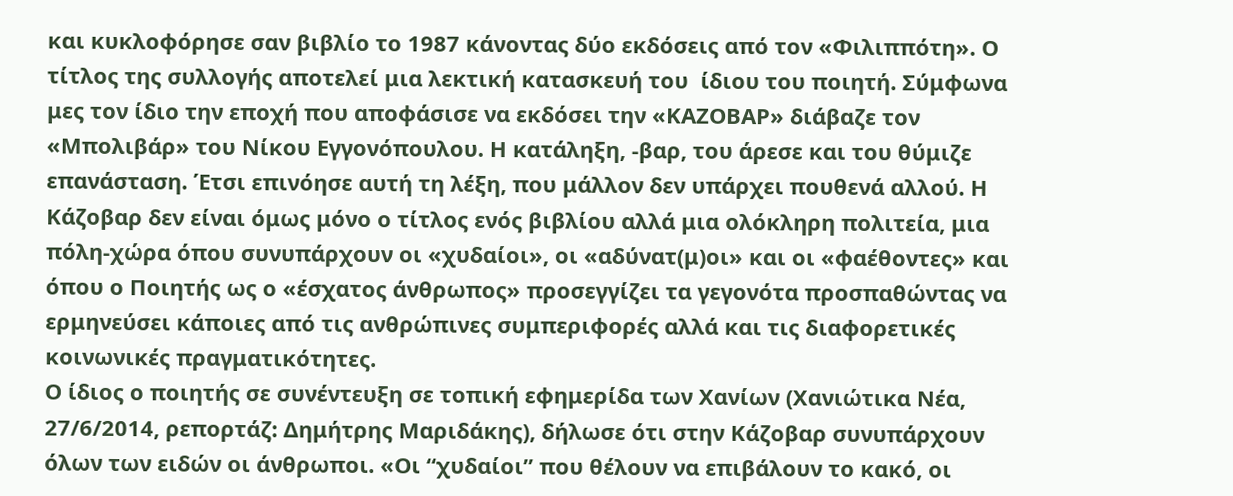και κυκλοφόρησε σαν βιβλίο το 1987 κάνοντας δύο εκδόσεις από τον «Φιλιππότη». Ο τίτλος της συλλογής αποτελεί μια λεκτική κατασκευή του  ίδιου του ποιητή. Σύμφωνα μες τον ίδιο την εποχή που αποφάσισε να εκδόσει την «ΚΑΖΟΒΑΡ» διάβαζε τον «Μπολιβάρ» του Νίκου Εγγονόπουλου. Η κατάληξη, -βαρ, του άρεσε και του θύμιζε επανάσταση. Έτσι επινόησε αυτή τη λέξη, που μάλλον δεν υπάρχει πουθενά αλλού. Η Κάζοβαρ δεν είναι όμως μόνο ο τίτλος ενός βιβλίου αλλά μια ολόκληρη πολιτεία, μια πόλη-χώρα όπου συνυπάρχουν οι «χυδαίοι», οι «αδύνατ(μ)οι» και οι «φαέθοντες» και όπου ο Ποιητής ως ο «έσχατος άνθρωπος» προσεγγίζει τα γεγονότα προσπαθώντας να ερμηνεύσει κάποιες από τις ανθρώπινες συμπεριφορές αλλά και τις διαφορετικές κοινωνικές πραγματικότητες.
Ο ίδιος ο ποιητής σε συνέντευξη σε τοπική εφημερίδα των Χανίων (Χανιώτικα Νέα, 27/6/2014, ρεπορτάζ: Δημήτρης Μαριδάκης), δήλωσε ότι στην Κάζοβαρ συνυπάρχουν όλων των ειδών οι άνθρωποι. «Οι “χυδαίοι” που θέλουν να επιβάλουν το κακό, οι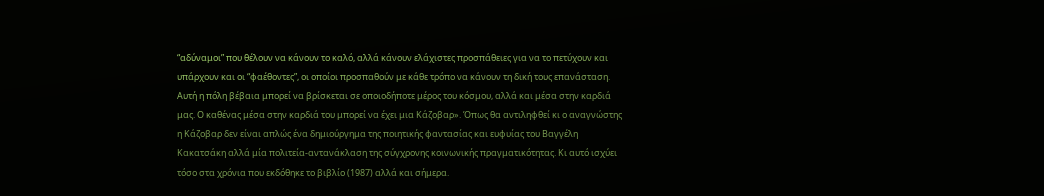“αδύναμοι” που θέλουν να κάνουν το καλό, αλλά κάνουν ελάχιστες προσπάθειες για να το πετύχουν και υπάρχουν και οι “φαέθοντες”, οι οποίοι προσπαθούν με κάθε τρόπο να κάνουν τη δική τους επανάσταση. Αυτή η πόλη βέβαια μπορεί να βρίσκεται σε οποιοδήποτε μέρος του κόσμου, αλλά και μέσα στην καρδιά μας. Ο καθένας μέσα στην καρδιά του μπορεί να έχει μια Κάζοβαρ». Όπως θα αντιληφθεί κι ο αναγνώστης η Κάζοβαρ δεν είναι απλώς ένα δημιούργημα της ποιητικής φαντασίας και ευφυίας του Βαγγέλη Κακατσάκη αλλά μία πολιτεία-αντανάκλαση της σύγχρονης κοινωνικής πραγματικότητας. Κι αυτό ισχύει τόσο στα χρόνια που εκδόθηκε το βιβλίο (1987) αλλά και σήμερα.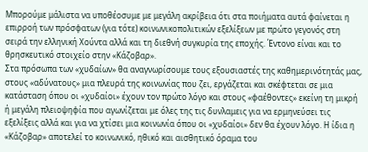Μπορούμε μάλιστα να υποθέοσυμε με μεγάλη ακρίβεια ότι στα ποιήματα αυτά φαίνεται η επιρροή των πρόσφατων (για τότε) κοινωνικοπολιτικών εξελίξεων με πρώτο γεγονός στη σειρά την ελληνική Χούντα αλλά και τη διεθνή συγκυρία της εποχής. Έντονο είναι και το θρησκευτικό στοιχείο στην «Κάζοβαρ».
Στα πρόσωπα των «χυδαίων» θα αναγνωρίσουμε τους εξουσιαστές της καθημερινότητάς μας, στους «αδύνατους» μια πλευρά της κοινωνίας που ζει, εργάζεται και σκέφτεται σε μια κατάσταση όπου οι «χυδαίοι» έχουν τον πρώτο λόγο και στους «φαέθοντες» εκείνη τη μικρή ή μεγάλη πλειοψηφία που αγωνίζεται με όλες της τις δυνλαμεις για να ερμηνεύσει τις εξελίξεις αλλά και για να χτίσει μια κοινωνία όπου οι «χυδαίοι» δεν θα έχουν λόγο. Η ίδια η «Κάζοβαρ» αποτελεί το κοινωνικό, ηθικό και αισθητικό όραμα του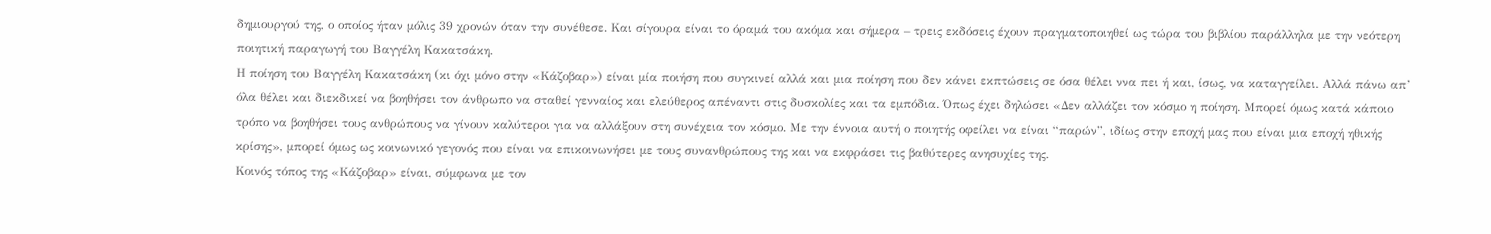δημιουργού της, ο οποίος ήταν μόλις 39 χρονών όταν την συνέθεσε. Και σίγουρα είναι το όραμά του ακόμα και σήμερα – τρεις εκδόσεις έχουν πραγματοποιηθεί ως τώρα του βιβλίου παράλληλα με την νεότερη ποιητική παραγωγή του Βαγγέλη Κακατσάκη.
Η ποίηση του Βαγγέλη Κακατσάκη (κι όχι μόνο στην «Κάζοβαρ») είναι μία ποιήση που συγκινεί αλλά και μια ποίηση που δεν κάνει εκπτώσεις σε όσα θέλει ννα πει ή και, ίσως, να καταγγείλει. Αλλά πάνω απ’ όλα θέλει και διεκδικεί να βοηθήσει τον άνθρωπο να σταθεί γενναίος και ελεύθερος απέναντι στις δυσκολίες και τα εμπόδια. Όπως έχει δηλώσει «Δεν αλλάζει τον κόσμο η ποίηση. Μπορεί όμως κατά κάποιο τρόπο να βοηθήσει τους ανθρώπους να γίνουν καλύτεροι για να αλλάξουν στη συνέχεια τον κόσμο. Με την έννοια αυτή ο ποιητής οφείλει να είναι “παρών”, ιδίως στην εποχή μας που είναι μια εποχή ηθικής κρίσης», μπορεί όμως ως κοινωνικό γεγονός που είναι να επικοινωνήσει με τους συνανθρώπους της και να εκφράσει τις βαθύτερες ανησυχίες της.
Κοινός τόπος της «Κάζοβαρ» είναι, σύμφωνα με τον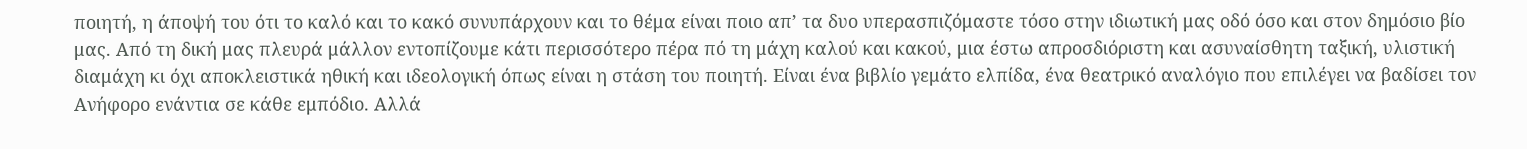ποιητή, η άποψή του ότι το καλό και το κακό συνυπάρχουν και το θέμα είναι ποιο απ’ τα δυο υπερασπιζόμαστε τόσο στην ιδιωτική μας οδό όσο και στον δημόσιο βίο μας. Από τη δική μας πλευρά μάλλον εντοπίζουμε κάτι περισσότερο πέρα πό τη μάχη καλού και κακού, μια έστω απροσδιόριστη και ασυναίσθητη ταξική, υλιστική διαμάχη κι όχι αποκλειστικά ηθική και ιδεολογική όπως είναι η στάση του ποιητή. Είναι ένα βιβλίο γεμάτο ελπίδα, ένα θεατρικό αναλόγιο που επιλέγει να βαδίσει τον Ανήφορο ενάντια σε κάθε εμπόδιο. Αλλά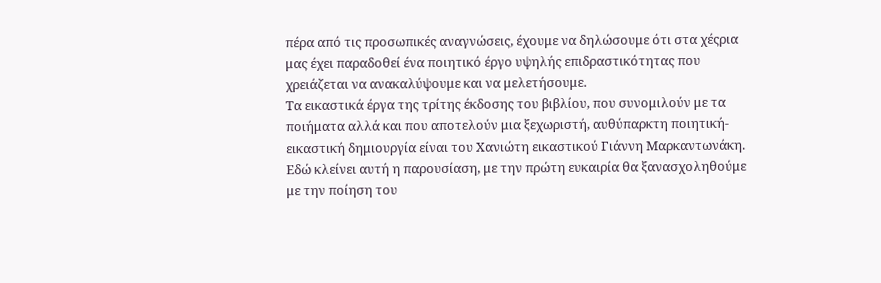πέρα από τις προσωπικές αναγνώσεις, έχουμε να δηλώσουμε ότι στα χέςρια μας έχει παραδοθεί ένα ποιητικό έργο υψηλής επιδραστικότητας που χρειάζεται να ανακαλύψουμε και να μελετήσουμε.
Τα εικαστικά έργα της τρίτης έκδοσης του βιβλίου, που συνομιλούν με τα ποιήματα αλλά και που αποτελούν μια ξεχωριστή, αυθύπαρκτη ποιητική-εικαστική δημιουργία είναι του Χανιώτη εικαστικού Γιάννη Μαρκαντωνάκη.
Εδώ κλείνει αυτή η παρουσίαση, με την πρώτη ευκαιρία θα ξανασχοληθούμε με την ποίηση του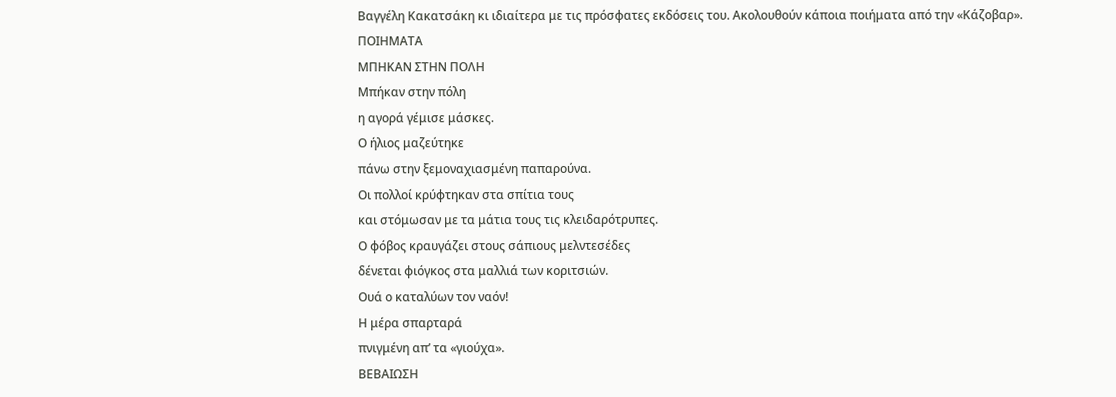Βαγγέλη Κακατσάκη κι ιδιαίτερα με τις πρόσφατες εκδόσεις του. Ακολουθούν κάποια ποιήματα από την «Κάζοβαρ».
ΠΟΙΗΜΑΤΑ
ΜΠΗΚΑΝ ΣΤΗΝ ΠΟΛΗ
Μπήκαν στην πόλη
η αγορά γέμισε μάσκες.
Ο ήλιος μαζεύτηκε
πάνω στην ξεμοναχιασμένη παπαρούνα.
Οι πολλοί κρύφτηκαν στα σπίτια τους
και στόμωσαν με τα μάτια τους τις κλειδαρότρυπες.
Ο φόβος κραυγάζει στους σάπιους μελντεσέδες
δένεται φιόγκος στα μαλλιά των κοριτσιών.
Ουά ο καταλύων τον ναόν!
Η μέρα σπαρταρά
πνιγμένη απ’ τα «γιούχα».
ΒΕΒΑΙΩΣΗ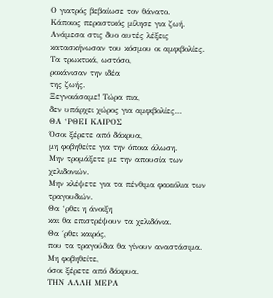Ο γιατρός βεβαίωσε τον θάνατο.
Κάποιος περαστικός μίλησε για ζωή.
Ανάμεσα στις δυο αυτές λέξεις
κατασκήνωσαν του κόσμου οι αμφιβολίες.
Τα τρωκτικά, ωστόσο,
ροκάνισαν την ιδέα
της ζωής.
Ξεγνοιάσαμε! Τώρα πια,
δεν υπάρχει χώρος για αμφιβολίες…
ΘΑ ‘ΡΘΕΙ ΚΑΙΡΟΣ
Όσοι ξέρετε από δάκρυα,
μη φοβηθείτε για την όποια άλωση.
Μην τρομάξετε με την απουσία των χελιδονιών.
Μην κλέψετε για τα πένθιμα φακιόλια των τραγουδιών.
Θα ‘ρθει η άνοιξη
και θα επιστρέψουν τα χελιδόνια.
Θα ΄ρθει καιρός,
που τα τραγούδια θα γίνουν αναστάσιμα.
Μη φοβηθείτε,
όσοι ξέρετε από δάκρυα.
ΤΗΝ ΑΛΛΗ ΜΕΡΑ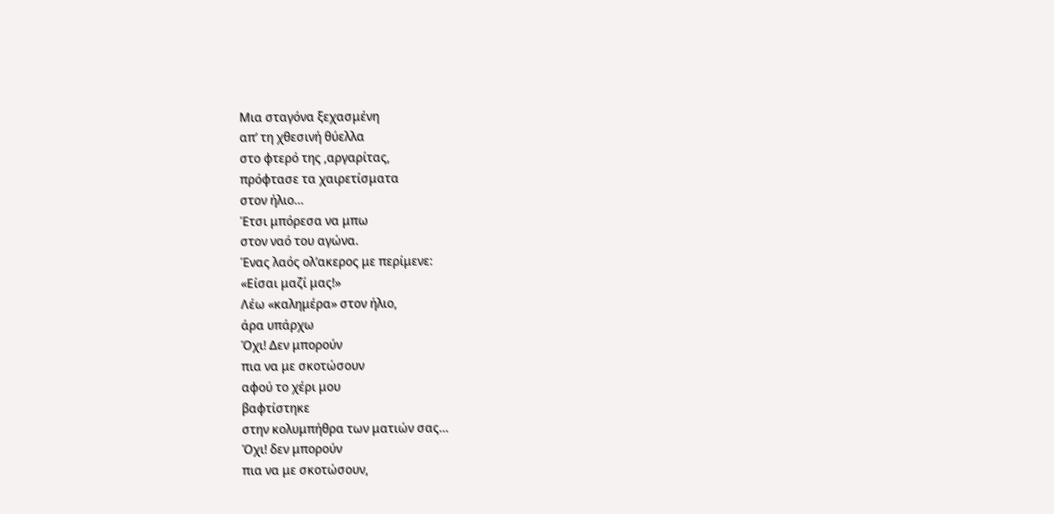Μια σταγόνα ξεχασμένη
απ’ τη χθεσινή θύελλα
στο φτερό της ,αργαρίτας,
πρόφτασε τα χαιρετίσματα
στον ήλιο…
Έτσι μπόρεσα να μπω
στον ναό του αγώνα.
Ένας λαός ολ’ακερος με περίμενε:
«Είσαι μαζί μας!»
Λέω «καλημέρα» στον ήλιο,
άρα υπάρχω
Όχι! Δεν μπορούν
πια να με σκοτώσουν
αφού το χέρι μου
βαφτίστηκε
στην κολυμπήθρα των ματιών σας…
Όχι! δεν μπορούν
πια να με σκοτώσουν,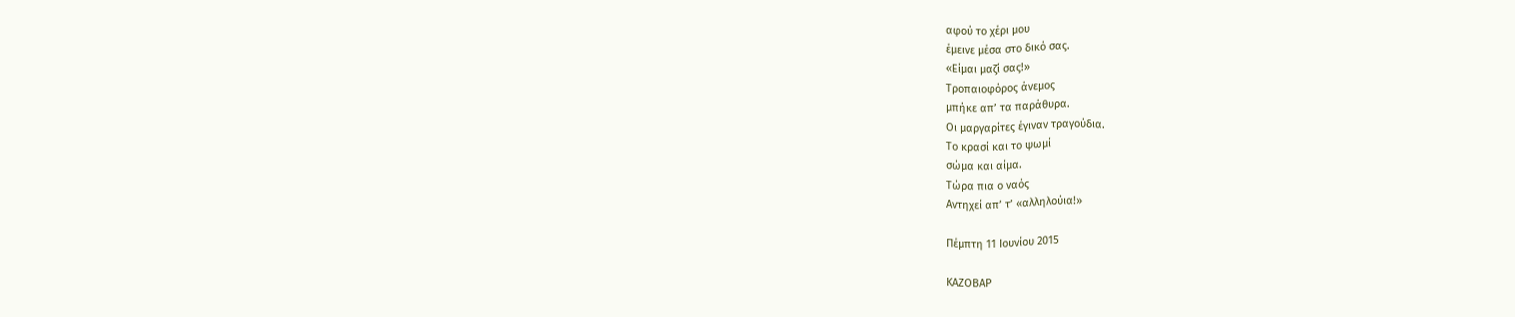αφού το χέρι μου
έμεινε μέσα στο δικό σας.
«Είμαι μαζί σας!»
Τροπαιοφόρος άνεμος
μπήκε απ’ τα παράθυρα.
Οι μαργαρίτες έγιναν τραγούδια.
Το κρασί και το ψωμί
σώμα και αίμα.
Τώρα πια ο ναός
Αντηχεί απ’ τ’ «αλληλούια!»

Πέμπτη 11 Ιουνίου 2015

ΚΑΖΟΒΑΡ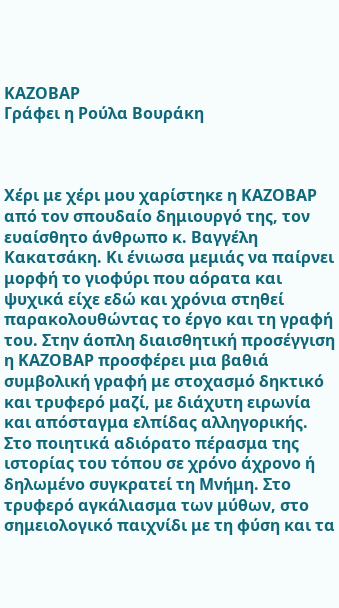ΚΑΖΟΒΑΡ
Γράφει η Ρούλα Βουράκη



Χέρι με χέρι μου χαρίστηκε η ΚΑΖΟΒΑΡ από τον σπουδαίο δημιουργό της, τον ευαίσθητο άνθρωπο κ. Βαγγέλη Κακατσάκη. Κι ένιωσα μεμιάς να παίρνει μορφή το γιοφύρι που αόρατα και ψυχικά είχε εδώ και χρόνια στηθεί παρακολουθώντας το έργο και τη γραφή του. Στην άοπλη διαισθητική προσέγγιση η ΚΑΖΟΒΑΡ προσφέρει μια βαθιά συμβολική γραφή με στοχασμό δηκτικό και τρυφερό μαζί, με διάχυτη ειρωνία και απόσταγμα ελπίδας αλληγορικής. Στο ποιητικά αδιόρατο πέρασμα της ιστορίας του τόπου σε χρόνο άχρονο ή δηλωμένο συγκρατεί τη Μνήμη. Στο τρυφερό αγκάλιασμα των μύθων, στο σημειολογικό παιχνίδι με τη φύση και τα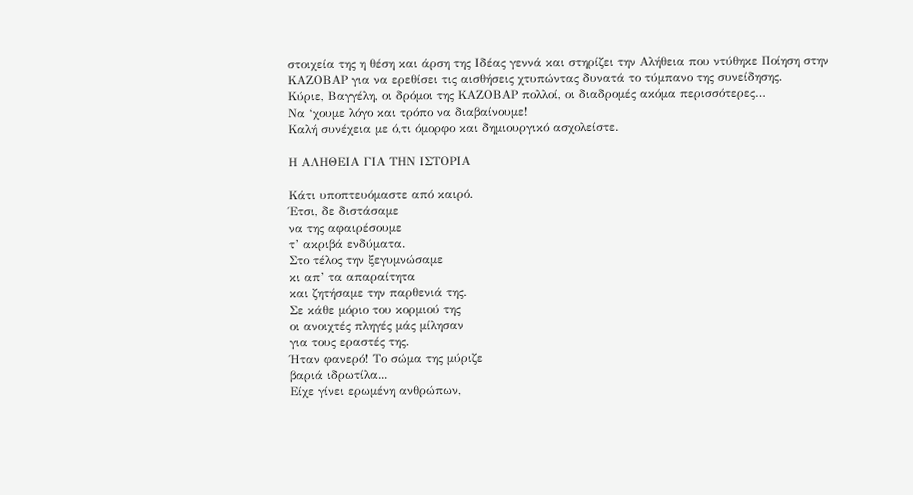στοιχεία της η θέση και άρση της Ιδέας γεννά και στηρίζει την Αλήθεια που ντύθηκε Ποίηση στην ΚΑΖΟΒΑΡ για να ερεθίσει τις αισθήσεις χτυπώντας δυνατά το τύμπανο της συνείδησης.
Κύριε, Βαγγέλη, οι δρόμοι της ΚΑΖΟΒΑΡ πολλοί, οι διαδρομές ακόμα περισσότερες…
Να ‘χουμε λόγο και τρόπο να διαβαίνουμε!
Καλή συνέχεια με ό,τι όμορφο και δημιουργικό ασχολείστε.

Η ΑΛΗΘΕΙΑ ΓΙΑ ΤΗΝ ΙΣΤΟΡΙΑ

Κάτι υποπτευόμαστε από καιρό.
Έτσι, δε διστάσαμε
να της αφαιρέσουμε
τ’ ακριβά ενδύματα.
Στο τέλος την ξεγυμνώσαμε
κι απ’ τα απαραίτητα
και ζητήσαμε την παρθενιά της.
Σε κάθε μόριο του κορμιού της
οι ανοιχτές πληγές μάς μίλησαν
για τους εραστές της.
Ήταν φανερό! Το σώμα της μύριζε
βαριά ιδρωτίλα...
Είχε γίνει ερωμένη ανθρώπων,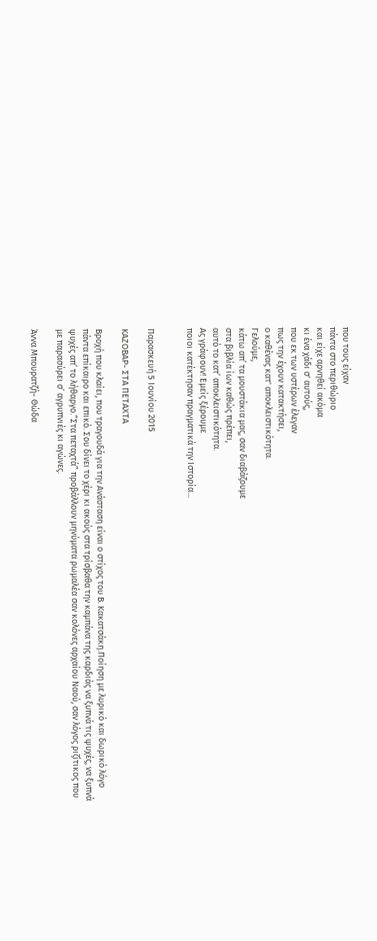που τους είχαν
πάντα στο περιθώριο
και είχε αρνηθεί ακόμα
κι ένα χάδι σ' αυτούς,
που εκ των υστέρων έλεγαν
πως την έχουν κατακτήσει,
ο καθένας κατ' αποκλειστικότητα.
Γελούμε,
κάτω απ’ τα μουστάκια μας, σαν διαβάζουμε
στα βιβλία ίων καθώς πρέπει,
αυτό το κατ’ αποκλειστικότητα.
Ας γράφουν! Εμείς ξέρουμε
ποιοι κατέκτησαν πραγματικά την Ιστορία...


Παρασκευή 5 Ιουνίου 2015

ΚΑΖΟΒΑΡ- ΣΤΑ ΠΕΤΑΧΤΑ

Βροχή που κλαίει, που τραγουδά για την Ανάσταση είναι ο στίχος του Β. Κακατσάκη.Ποίηση με λυρικό και δωρικό λόγο πάντα επίκαιρο και επικό. Σου δίνει το χέρι κι ακούς στα τρίσβαθα την καμπάνα της καρδιάς να ξυπνά τις ψυχές, να ξυπνά ψυχές απ’ το λήθαργο.“Στα πεταχτά” προβάλλουν μηνύματα ρωμαλέα σαν κολόνες αρχαίου Ναού, σαν λόγος ριζίτικος που με παρασύρει σ’ αγρυπνιές κι αγώνες.

Άννα Μπουρατζή- Θώδα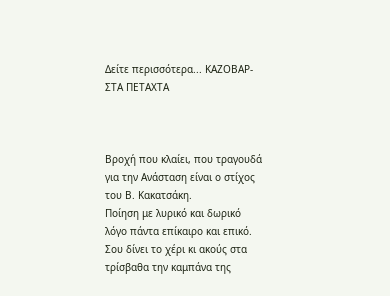Δείτε περισσότερα... ΚΑΖΟΒΑΡ- ΣΤΑ ΠΕΤΑΧΤΑ



Βροχή που κλαίει, που τραγουδά για την Ανάσταση είναι ο στίχος του Β. Κακατσάκη.
Ποίηση με λυρικό και δωρικό λόγο πάντα επίκαιρο και επικό. Σου δίνει το χέρι κι ακούς στα τρίσβαθα την καμπάνα της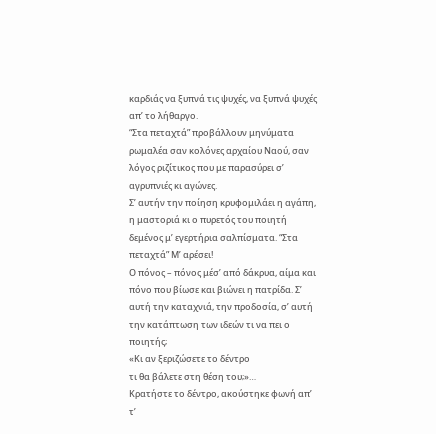καρδιάς να ξυπνά τις ψυχές, να ξυπνά ψυχές απ’ το λήθαργο.
“Στα πεταχτά” προβάλλουν μηνύματα ρωμαλέα σαν κολόνες αρχαίου Ναού, σαν λόγος ριζίτικος που με παρασύρει σ’ αγρυπνιές κι αγώνες.
Σ’ αυτήν την ποίηση κρυφομιλάει η αγάπη, η μαστοριά κι ο πυρετός του ποιητή δεμένος μ’ εγερτήρια σαλπίσματα. “Στα πεταχτά” Μ’ αρέσει!
Ο πόνος – πόνος μέσ’ από δάκρυα, αίμα και πόνο που βίωσε και βιώνει η πατρίδα. Σ’ αυτή την καταχνιά, την προδοσία, σ’ αυτή την κατάπτωση των ιδεών τι να πει ο ποιητής;
«Κι αν ξεριζώσετε το δέντρο
τι θα βάλετε στη θέση του;»…
Κρατήστε το δέντρο, ακούστηκε φωνή απ’ τ’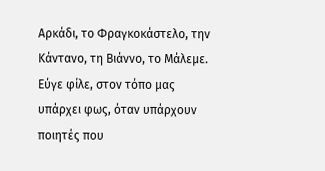Αρκάδι, το Φραγκοκάστελο, την Κάντανο, τη Βιάννο, το Μάλεμε. Εύγε φίλε, στον τόπο μας υπάρχει φως, όταν υπάρχουν ποιητές που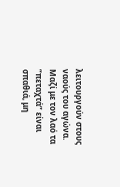λειτουργούν στους ναούς του αγώνα. Μαζί με τον λαό τα “πεταχτά” είναι σπαθιά, μη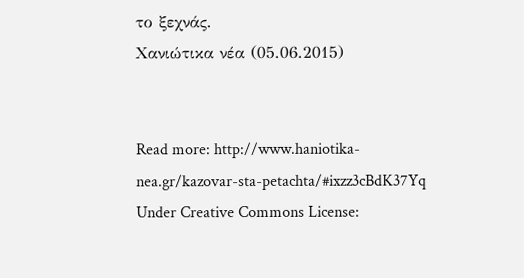το ξεχνάς.
Χανιώτικα νέα (05.06.2015)


Read more: http://www.haniotika-nea.gr/kazovar-sta-petachta/#ixzz3cBdK37Yq
Under Creative Commons License: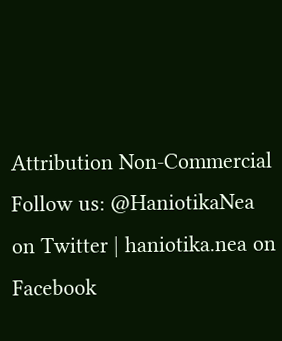Attribution Non-Commercial
Follow us: @HaniotikaNea on Twitter | haniotika.nea on Facebook